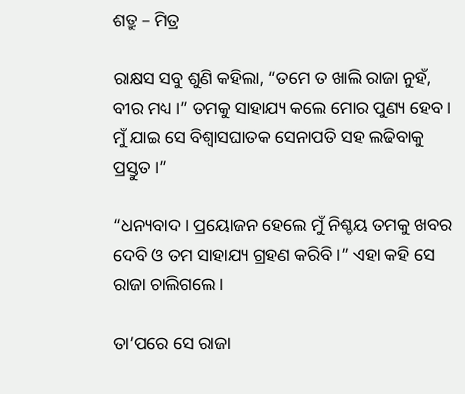ଶତ୍ରୁ – ମିତ୍ର

ରାକ୍ଷସ ସବୁ ଶୁଣି କହିଲା, “ତମେ ତ ଖାଲି ରାଜା ନୁହଁ, ବୀର ମଧ୍ୟ ।” ତମକୁ ସାହାଯ୍ୟ କଲେ ମୋର ପୁଣ୍ୟ ହେବ । ମୁଁ ଯାଇ ସେ ବିଶ୍ୱାସଘାତକ ସେନାପତି ସହ ଲଢିବାକୁ ପ୍ରସ୍ତୁତ ।”

“ଧନ୍ୟବାଦ । ପ୍ରୟୋଜନ ହେଲେ ମୁଁ ନିଶ୍ଚୟ ତମକୁ ଖବର ଦେବି ଓ ତମ ସାହାଯ୍ୟ ଗ୍ରହଣ କରିବି ।” ଏହା କହି ସେ ରାଜା ଚାଲିଗଲେ ।

ତା’ପରେ ସେ ରାଜା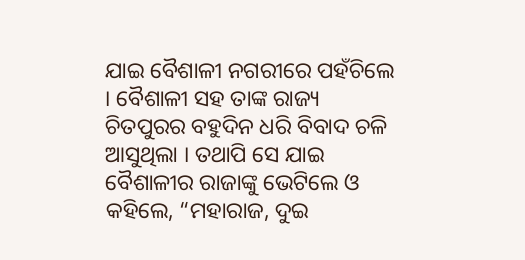ଯାଇ ବୈଶାଳୀ ନଗରୀରେ ପହଁଚିଲେ । ବୈଶାଳୀ ସହ ତାଙ୍କ ରାଜ୍ୟ ଚିତପୁରର ବହୁଦିନ ଧରି ବିବାଦ ଚଳି ଆସୁଥିଲା । ତଥାପି ସେ ଯାଇ ବୈଶାଳୀର ରାଜାଙ୍କୁ ଭେଟିଲେ ଓ କହିଲେ, “ମହାରାଜ, ଦୁଇ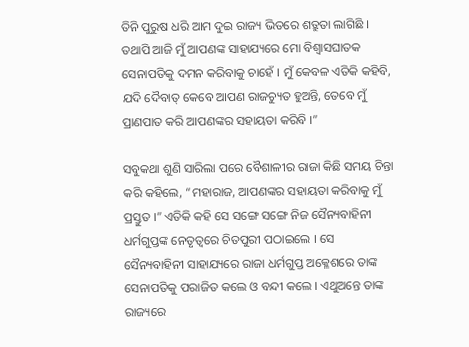ତିନି ପୁରୁଷ ଧରି ଆମ ଦୁଇ ରାଜ୍ୟ ଭିତରେ ଶତ୍ରୁତା ଲାଗିଛି । ତଥାପି ଆଜି ମୁଁ ଆପଣଙ୍କ ସାହାଯ୍ୟରେ ମୋ ବିଶ୍ୱାସଘାତକ ସେନାପତିକୁ ଦମନ କରିବାକୁ ଚାହେଁ । ମୁଁ କେବଳ ଏତିକି କହିବି, ଯଦି ଦୈବାତ୍ କେବେ ଆପଣ ରାଜଚ୍ୟୁତ ହୁଅନ୍ତି, ତେବେ ମୁଁ ପ୍ରାଣପାତ କରି ଆପଣଙ୍କର ସହାୟତା କରିବି ।”

ସବୁକଥା ଶୁଣି ସାରିଲା ପରେ ବୈଶାଳୀର ରାଜା କିଛି ସମୟ ଚିନ୍ତା କରି କହିଲେ, “ମହାରାଜ, ଆପଣଙ୍କର ସହାୟତା କରିବାକୁ ମୁଁ ପ୍ରସ୍ତୁତ ।” ଏତିକି କହି ସେ ସଙ୍ଗେ ସଙ୍ଗେ ନିଜ ସୈନ୍ୟବାହିନୀ ଧର୍ମଗୁପ୍ତଙ୍କ ନେତୃତ୍ୱରେ ଚିତପୁରୀ ପଠାଇଲେ । ସେ ସୈନ୍ୟବାହିନୀ ସାହାଯ୍ୟରେ ରାଜା ଧର୍ମଗୁପ୍ତ ଅକ୍ଳେଶରେ ତାଙ୍କ ସେନାପତିକୁ ପରାଜିତ କଲେ ଓ ବନ୍ଦୀ କଲେ । ଏଥୁଅନ୍ତେ ତାଙ୍କ ରାଜ୍ୟରେ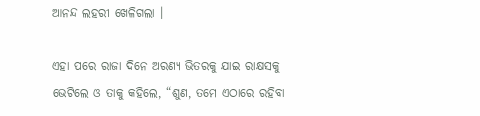ଆନନ୍ଦ ଲହରୀ ଖେଳିଗଲା ।

ଏହା ପରେ ରାଜା ଦିନେ ଅରଣ୍ୟ ଭିତରକୁ ଯାଇ ରାକ୍ଷସକୁ ଭେଟିଲେ ଓ ତାକୁ କହିଲେ, “ଶୁଣ, ତମେ ଏଠାରେ ରହିବା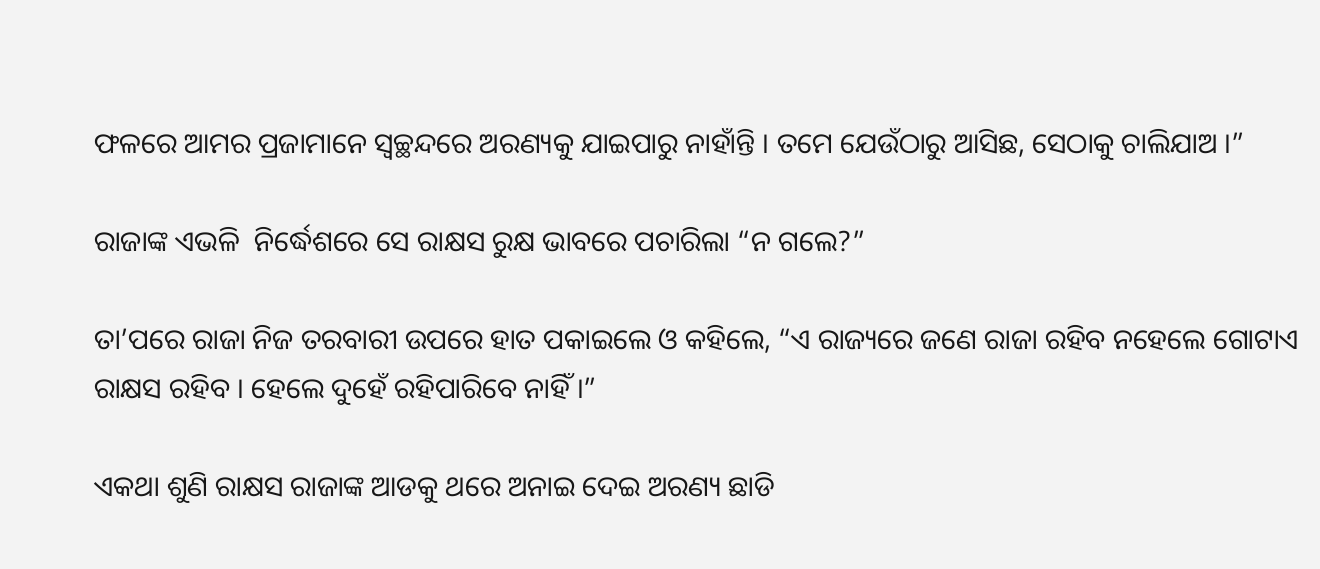ଫଳରେ ଆମର ପ୍ରଜାମାନେ ସ୍ୱଚ୍ଛନ୍ଦରେ ଅରଣ୍ୟକୁ ଯାଇପାରୁ ନାହାଁନ୍ତି । ତମେ ଯେଉଁଠାରୁ ଆସିଛ, ସେଠାକୁ ଚାଲିଯାଅ ।”

ରାଜାଙ୍କ ଏଭଳି  ନିର୍ଦ୍ଧେଶରେ ସେ ରାକ୍ଷସ ରୁକ୍ଷ ଭାବରେ ପଚାରିଲା “ନ ଗଲେ?”

ତା’ପରେ ରାଜା ନିଜ ତରବାରୀ ଉପରେ ହାତ ପକାଇଲେ ଓ କହିଲେ, “ଏ ରାଜ୍ୟରେ ଜଣେ ରାଜା ରହିବ ନହେଲେ ଗୋଟାଏ ରାକ୍ଷସ ରହିବ । ହେଲେ ଦୁହେଁ ରହିପାରିବେ ନାହିଁ ।”

ଏକଥା ଶୁଣି ରାକ୍ଷସ ରାଜାଙ୍କ ଆଡକୁ ଥରେ ଅନାଇ ଦେଇ ଅରଣ୍ୟ ଛାଡି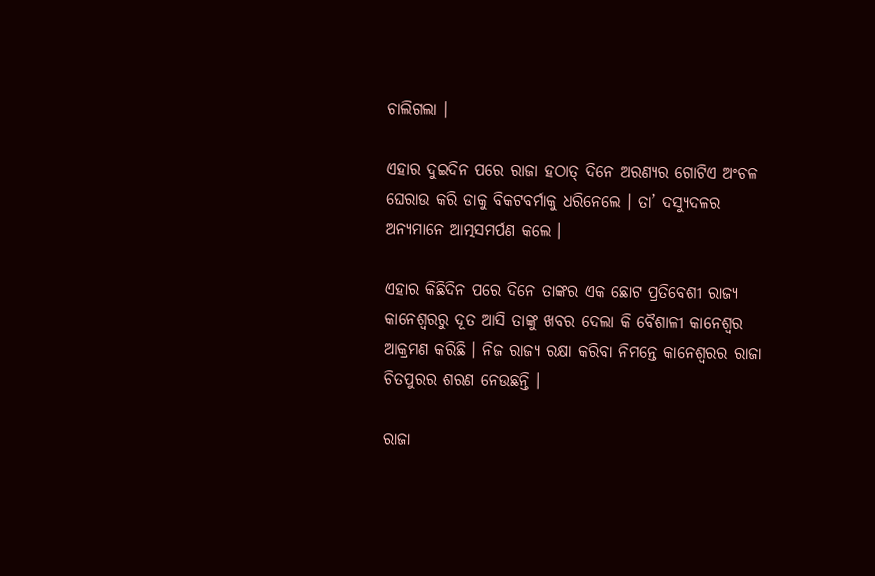ଚାଲିଗଲା ।

ଏହାର ଦୁଇଦିନ ପରେ ରାଜା ହଠାତ୍ ଦିନେ ଅରଣ୍ୟର ଗୋଟିଏ ଅଂଚଳ ଘେରାଉ କରି ଡାକୁ ବିକଟବର୍ମାକୁ ଧରିନେଲେ । ତା’ ଦସ୍ୟୁଦଳର ଅନ୍ୟମାନେ ଆତ୍ମସମର୍ପଣ କଲେ ।

ଏହାର କିଛିଦିନ ପରେ ଦିନେ ତାଙ୍କର ଏକ ଛୋଟ ପ୍ରତିବେଶୀ ରାଜ୍ୟ କାନେଶ୍ୱରରୁ ଦୂତ ଆସି ତାଙ୍କୁ ଖବର ଦେଲା କି ବୈଶାଳୀ କାନେଶ୍ୱର ଆକ୍ରମଣ କରିଛି । ନିଜ ରାଜ୍ୟ ରକ୍ଷା କରିବା ନିମନ୍ତେ କାନେଶ୍ୱରର ରାଜା ଚିତପୁରର ଶରଣ ନେଉଛନ୍ତି ।

ରାଜା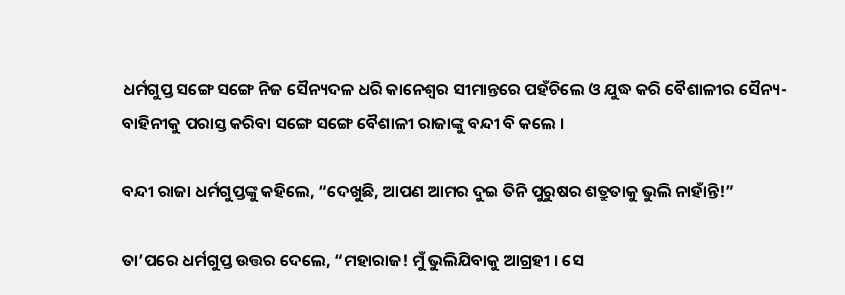ଧର୍ମଗୁପ୍ତ ସଙ୍ଗେ ସଙ୍ଗେ ନିଜ ସୈନ୍ୟଦଳ ଧରି କାନେଶ୍ୱର ସୀମାନ୍ତରେ ପହଁଚିଲେ ଓ ଯୁଦ୍ଧ କରି ବୈଶାଳୀର ସୈନ୍ୟ-ବାହିନୀକୁ ପରାସ୍ତ କରିବା ସଙ୍ଗେ ସଙ୍ଗେ ବୈଶାଳୀ ରାଜାଙ୍କୁ ବନ୍ଦୀ ବି କଲେ ।

ବନ୍ଦୀ ରାଜା ଧର୍ମଗୁପ୍ତଙ୍କୁ କହିଲେ, “ଦେଖୁଛି, ଆପଣ ଆମର ଦୁଇ ତିନି ପୁରୁଷର ଶତ୍ରୁତାକୁ ଭୁଲି ନାହାଁନ୍ତି!”

ତା’ପରେ ଧର୍ମଗୁପ୍ତ ଉତ୍ତର ଦେଲେ, “ମହାରାଜ! ମୁଁ ଭୁଲିଯିବାକୁ ଆଗ୍ରହୀ । ସେ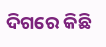ଦିଗରେ କିଛି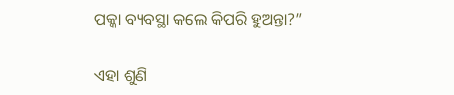ପକ୍କା ବ୍ୟବସ୍ଥା କଲେ କିପରି ହୁଅନ୍ତା?”

ଏହା ଶୁଣି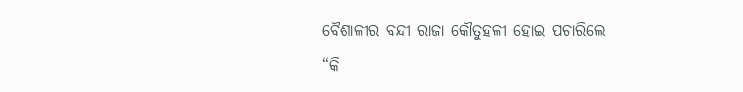ବୈଶାଳୀର ବନ୍ଦୀ ରାଜା କୌତୁହଳୀ ହୋଇ ପଚାରିଲେ “କି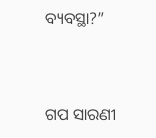ବ୍ୟବସ୍ଥା?”


ଗପ ସାରଣୀ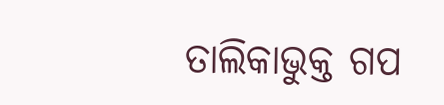ତାଲିକାଭୁକ୍ତ ଗପ